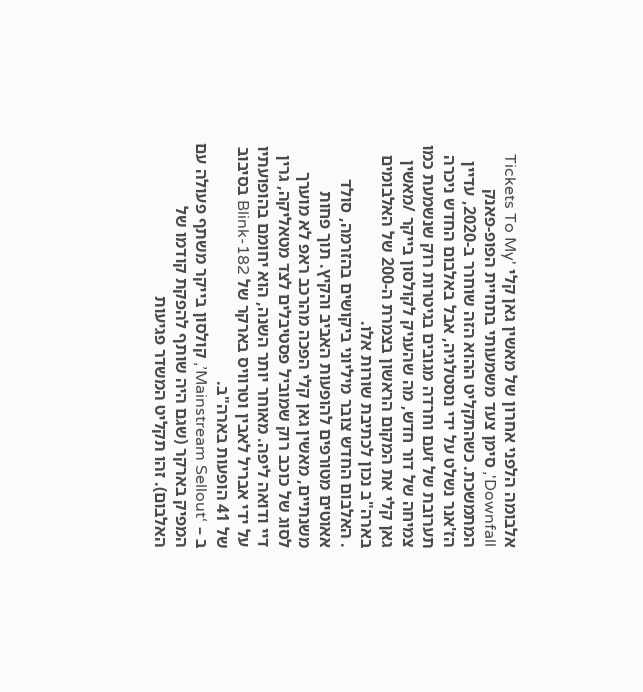אלבומה הלפני אחרון של מאשין גאן קלי 'Tickets To My Downfall', סימן צעד משמעותי בתחיית הפופ-פאנק המתמשכת. כשהתקליט ההוא הזה שוחרר ב-2020, עדיין הז'אנר נשלט על ידי נוסטלגיה, אבל באלבום החדש ניכרה תערובת של זעם וחרדה מגובים בגיטרות רוק שנשמעת כמו צמיחה של דור חדש, מה שהעניק לקולסון בייקר /מאשין גאן קלי את המקום הראשון בצמרת ה-200 של האלבומים בארה"ב נכון לכתיבת שורות אלו.
. האלבום החדש צובר מיליוני ביקושים בהזרמה, סולד אאוטים מטורפים להופעות האביב והקיץ. תוך פחות משנתיים, מאשין גאן קלי הפכה מהרכב ראפ לא מוערך לסוג של כוכב רוק שמוביל פסטיבלים לצד מטאליקה, גרין דיי ודואה ליפה. מאוחר יותר השנה, הוא יחומם בהופועתיו על ידי אבריל לאבין וטרוויס בארקר של Blink-182 בסיבוב של 41 הופעות בארה"ב.
ב – ‘Mainstream Sellout’, קולסון בייקר משתף פעולה עם המפיק בארקר (שגם היה שותף להפקת קודמו של האלבום). זהו תקליט המשדר פגיעות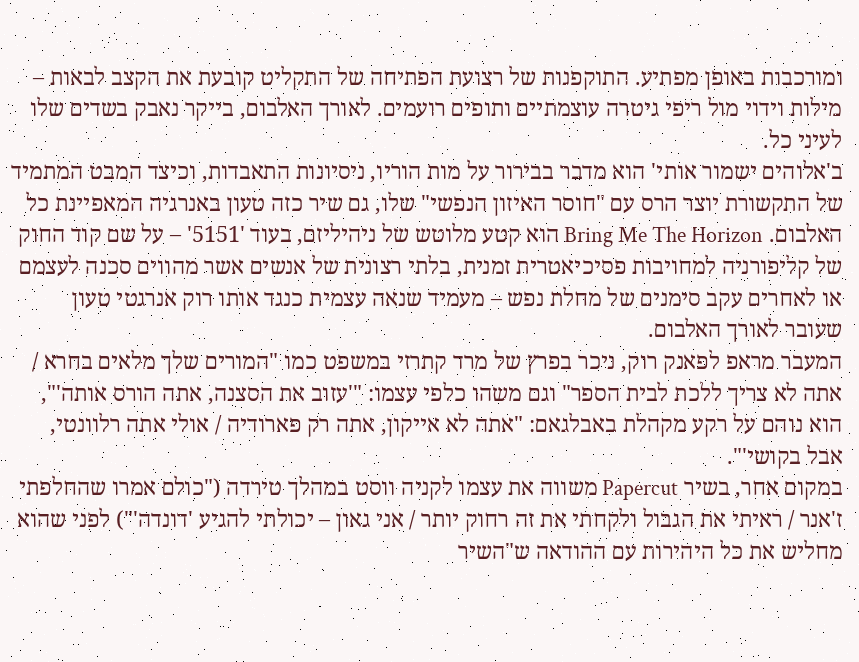ומורכבות באופן מפתיע. התוקפנות של רצועת הפתיחה של התקליט קובעת את הקצב לבאות – מילות וידוי מול ריפי גיטרה עוצמתיים ותופים רועמים. לאורך האלבום, בייקר נאבק בשדים שלו לעיני כל.
ב'אלוהים ישמור אותי' הוא מדבר בבירור על מות הוריו, ניסיונות התאבדות, וכיצד המבט המתמיד של התקשורת יוצר הרס עם "חוסר האיזון הנפשי" שלו, גם שיר כזה טעון באנרגיה המאפיינת כל האלבום. Bring Me The Horizon הוא קטע מלוטש של ניהיליזם, בעוד '5151' – על שם קוד החוק של קליפורניה למחויבות פסיכיאטרית זמנית, בלתי רצונית של אנשים אשר מהווים סכנה לעצמם או לאחרים עקב סימנים של מחלת נפש – מעמיד שנאה עצמית כנגד אותו רוק אנרגטי טעון שעובר לאורך האלבום.
המעבר מראפ לפאנק רוק, ניכר בפרץ של מרד קתרזי במשפט כמו "המורים שלך מלאים בחרא / אתה לא צריך ללכת לבית הספר" וגם משהו כלפי עצמו: "'עזוב את הסצנה, אתה הורס אותה'", הוא נוהם על רקע מקהלת באבלגאם: "אתה לא אייקון, אתה רק פארודיה / אולי אתה רלוונטי, אבל בקושי'".
במקום אחר, בשיר Papercut משווה את עצמו לקניה ווסט במהלך טירדה ("כולם אמרו שהחלפתי ז'אנר / ראיתי את הגבול ולקחתי את זה רחוק יותר / אני גאון – יכולתי להגיע 'דונדה'") לפני שהוא מחליש את כל היהירות עם ההודאה ש"השיר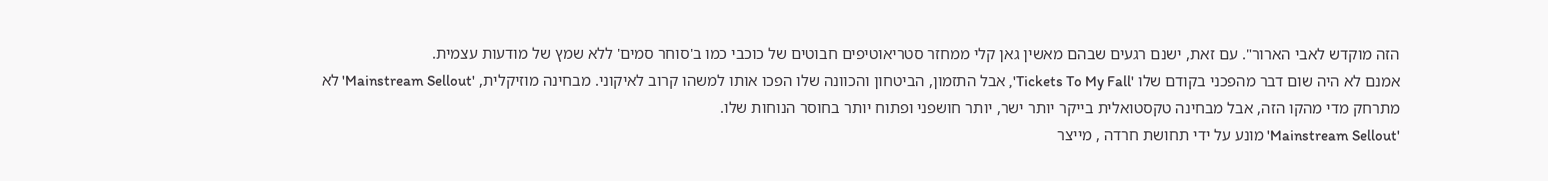הזה מוקדש לאבי הארור". עם זאת, ישנם רגעים שבהם מאשין גאן קלי ממחזר סטריאוטיפים חבוטים של כוכבי כמו ב'סוחר סמים' ללא שמץ של מודעות עצמית.
אמנם לא היה שום דבר מהפכני בקודם שלו 'Tickets To My Fall', אבל התזמון, הביטחון והכוונה שלו הפכו אותו למשהו קרוב לאיקוני. מבחינה מוזיקלית, 'Mainstream Sellout' לא מתרחק מדי מהקו הזה, אבל מבחינה טקסטואלית בייקר יותר ישר, יותר חושפני ופתוח יותר בחוסר הנוחות שלו.
'Mainstream Sellout' מונע על ידי תחושת חרדה , מייצר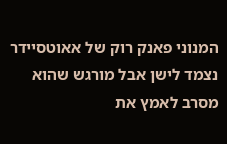המנוני פאנק רוק של אאוטסיידר נצמד לישן אבל מורגש שהוא מסרב לאמץ את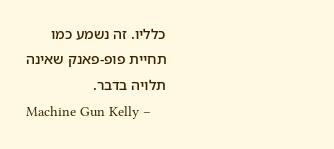כלליו. זה נשמע כמו תחיית פופ-פאנק שאינה תלויה בדבר.
Machine Gun Kelly –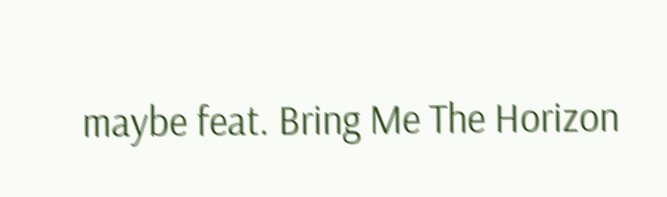maybe feat. Bring Me The Horizon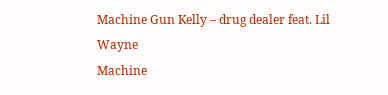Machine Gun Kelly – drug dealer feat. Lil Wayne
Machine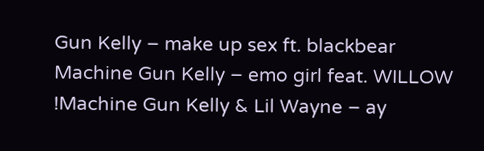Gun Kelly – make up sex ft. blackbear
Machine Gun Kelly – emo girl feat. WILLOW
!Machine Gun Kelly & Lil Wayne – ay